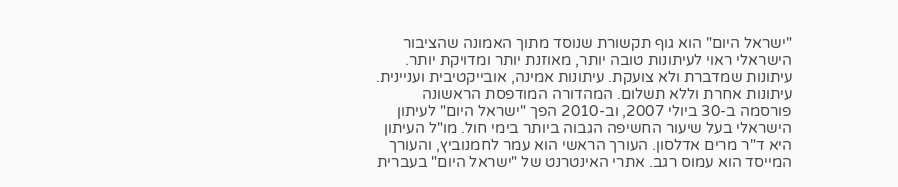"ישראל היום" הוא גוף תקשורת שנוסד מתוך האמונה שהציבור הישראלי ראוי לעיתונות טובה יותר, מאוזנת יותר ומדויקת יותר. עיתונות שמדברת ולא צועקת. עיתונות אמינה, אובייקטיבית ועניינית. עיתונות אחרת וללא תשלום. המהדורה המודפסת הראשונה פורסמה ב-30 ביולי 2007, וב-2010 הפך "ישראל היום" לעיתון הישראלי בעל שיעור החשיפה הגבוה ביותר בימי חול. מו"ל העיתון היא ד"ר מרים אדלסון. העורך הראשי הוא עמר לחמנוביץ, והעורך המייסד הוא עמוס רגב. אתרי האינטרנט של "ישראל היום" בעברית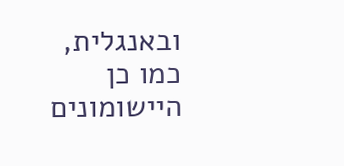ובאנגלית, כמו כן היישומונים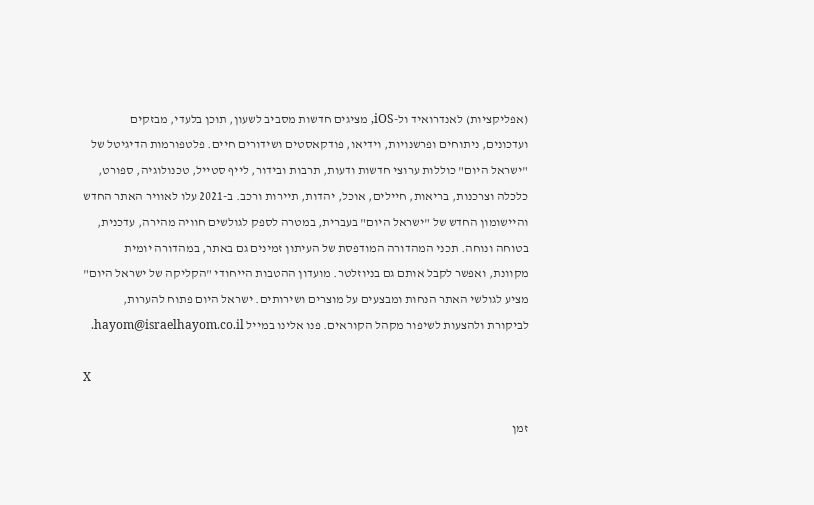(אפליקציות) לאנדרואיד ול-iOS, מציגים חדשות מסביב לשעון, תוכן בלעדי, מבזקים ועדכונים, ניתוחים ופרשנויות, וידיאו, פודקאסטים ושידורים חיים. פלטפורמות הדיגיטל של "ישראל היום" כוללות ערוצי חדשות ודעות, תרבות ובידור, לייף סטייל, טכנולוגיה, ספורט, כלכלה וצרכנות, בריאות, חיילים, אוכל, יהדות, תיירות ורכב. ב-2021 עלו לאוויר האתר החדש והיישומון החדש של "ישראל היום" בעברית, במטרה לספק לגולשים חוויה מהירה, עדכנית, בטוחה ונוחה. תכני המהדורה המודפסת של העיתון זמינים גם באתר, במהדורה יומית מקוונת, ואפשר לקבל אותם גם בניוזלטר. מועדון ההטבות הייחודי "הקליקה של ישראל היום" מציע לגולשי האתר הנחות ומבצעים על מוצרים ושירותים. ישראל היום פתוח להערות, לביקורת ולהצעות לשיפור מקהל הקוראים. פנו אלינו במייל hayom@israelhayom.co.il.

X

זמן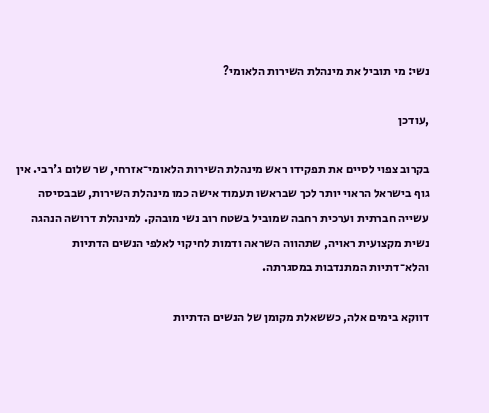נשי: מי תוביל את מינהלת השירות הלאומי?

,עודכן

בקרוב צפוי לסיים את תפקידו ראש מינהלת השירות הלאומי־אזרחי, שר שלום ג'רבי. אין גוף בישראל הראוי יותר לכך שבראשו תעמוד אישה כמו מינהלת השירות, שבבסיסה עשייה חברתית וערכית רחבה שמוביל בשטח רוב נשי מובהק. למינהלת דרושה הנהגה נשית מקצועית ראויה, שתהווה השראה ודמות לחיקוי לאלפי הנשים הדתיות והלא־דתיות המתנדבות במסגרתה.

דווקא בימים אלה, כששאלת מקומן של הנשים הדתיות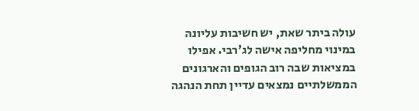עולה ביתר שאת, יש חשיבות עליונה במינוי מחליפה אישה לג'רבי. אפילו במציאות שבה רוב הגופים והארגונים הממשלתיים נמצאים עדיין תחת הנהגה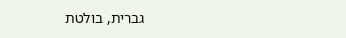גברית, בולטת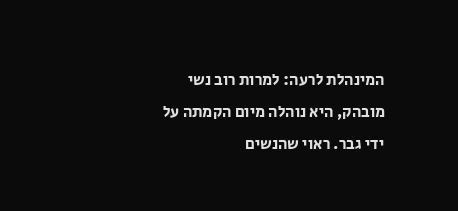המינהלת לרעה: למרות רוב נשי מובהק, היא נוהלה מיום הקמתה על ידי גבר. ראוי שהנשים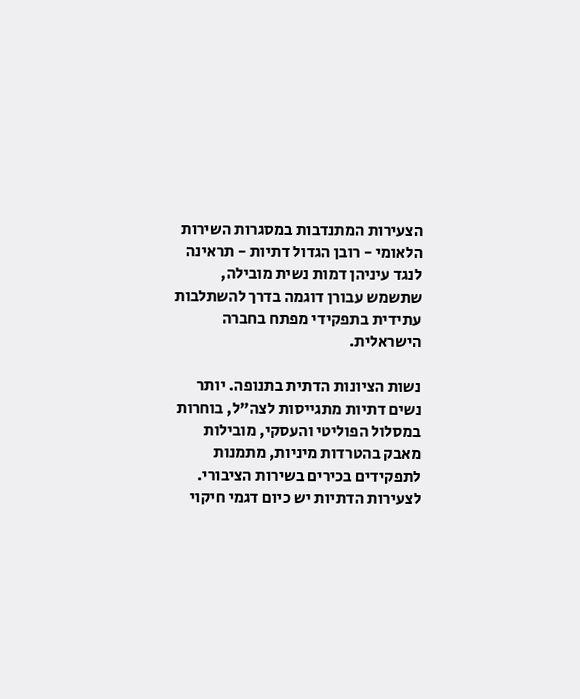הצעירות המתנדבות במסגרות השירות הלאומי - רובן הגדול דתיות - תראינה לנגד עיניהן דמות נשית מובילה, שתשמש עבורן דוגמה בדרך להשתלבות עתידית בתפקידי מפתח בחברה הישראלית.

נשות הציונות הדתית בתנופה. יותר נשים דתיות מתגייסות לצה"ל, בוחרות במסלול הפוליטי והעסקי, מובילות מאבק בהטרדות מיניות, מתמנות לתפקידים בכירים בשירות הציבורי. לצעירות הדתיות יש כיום דגמי חיקוי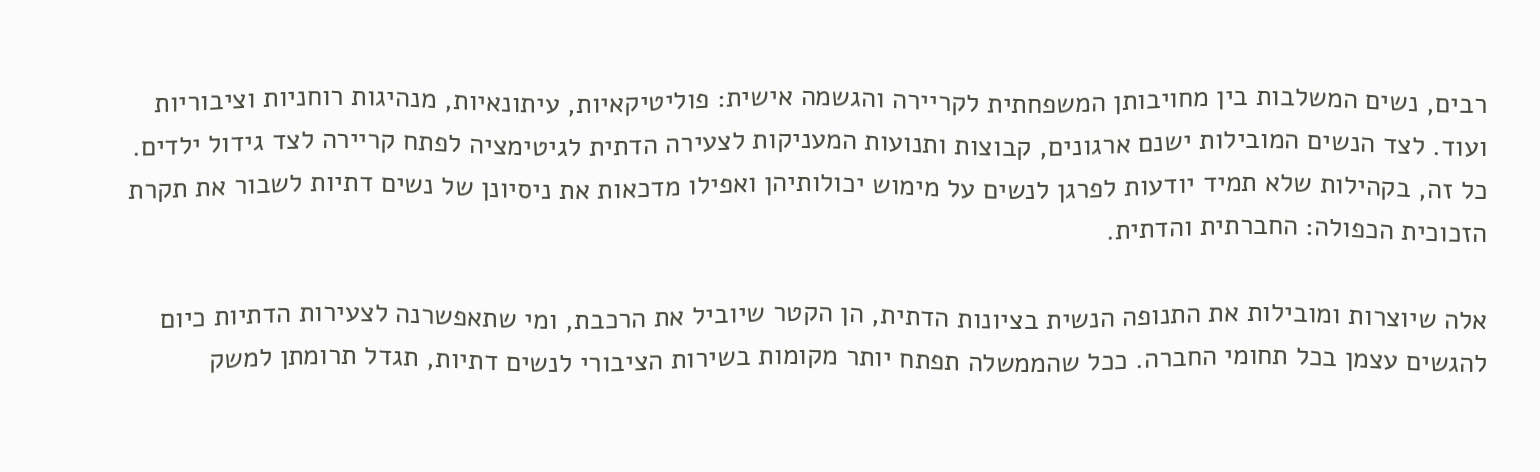רבים, נשים המשלבות בין מחויבותן המשפחתית לקריירה והגשמה אישית: פוליטיקאיות, עיתונאיות, מנהיגות רוחניות וציבוריות ועוד. לצד הנשים המובילות ישנם ארגונים, קבוצות ותנועות המעניקות לצעירה הדתית לגיטימציה לפתח קריירה לצד גידול ילדים. כל זה, בקהילות שלא תמיד יודעות לפרגן לנשים על מימוש יכולותיהן ואפילו מדכאות את ניסיונן של נשים דתיות לשבור את תקרת הזכוכית הכפולה: החברתית והדתית.

אלה שיוצרות ומובילות את התנופה הנשית בציונות הדתית, הן הקטר שיוביל את הרכבת, ומי שתאפשרנה לצעירות הדתיות כיום להגשים עצמן בכל תחומי החברה. ככל שהממשלה תפתח יותר מקומות בשירות הציבורי לנשים דתיות, תגדל תרומתן למשק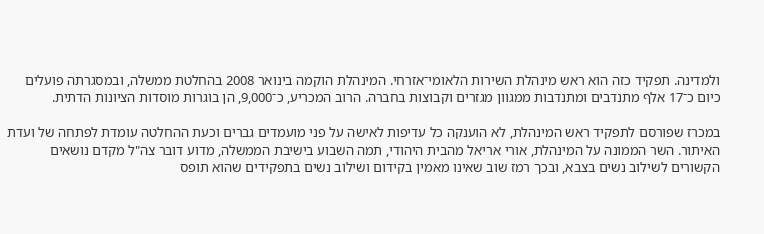ולמדינה. תפקיד כזה הוא ראש מינהלת השירות הלאומי־אזרחי. המינהלת הוקמה בינואר 2008 בהחלטת ממשלה, ובמסגרתה פועלים כיום כ־17 אלף מתנדבים ומתנדבות ממגוון מגזרים וקבוצות בחברה. הרוב המכריע, כ־9,000, הן בוגרות מוסדות הציונות הדתית.

במכרז שפורסם לתפקיד ראש המינהלת, לא הוענקה כל עדיפות לאישה על פני מועמדים גברים וכעת ההחלטה עומדת לפתחה של ועדת האיתור. השר הממונה על המינהלת, אורי אריאל מהבית היהודי, תמה השבוע בישיבת הממשלה, מדוע דובר צה"ל מקדם נושאים הקשורים לשילוב נשים בצבא, ובכך רמז שוב שאינו מאמין בקידום ושילוב נשים בתפקידים שהוא תופס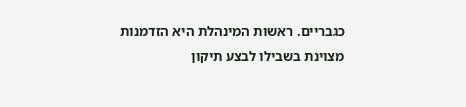כגבריים. ראשות המינהלת היא הזדמנות מצוינת בשבילו לבצע תיקון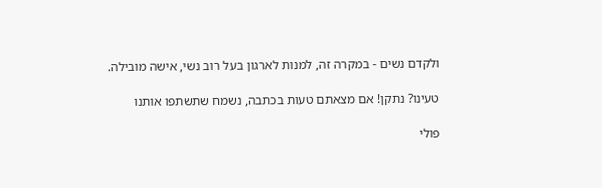ולקדם נשים - במקרה זה, למנות לארגון בעל רוב נשי, אישה מובילה.

טעינו? נתקן! אם מצאתם טעות בכתבה, נשמח שתשתפו אותנו

פולי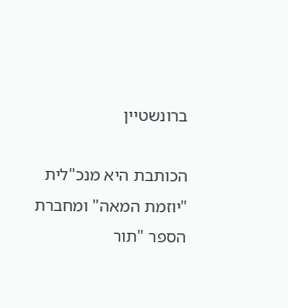ברונשטיין

הכותבת היא מנכ"לית "יוזמת המאה" ומחברת הספר "תור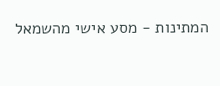המתינות - מסע אישי מהשמאל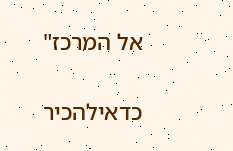אל המרכז"

כדאילהכיר